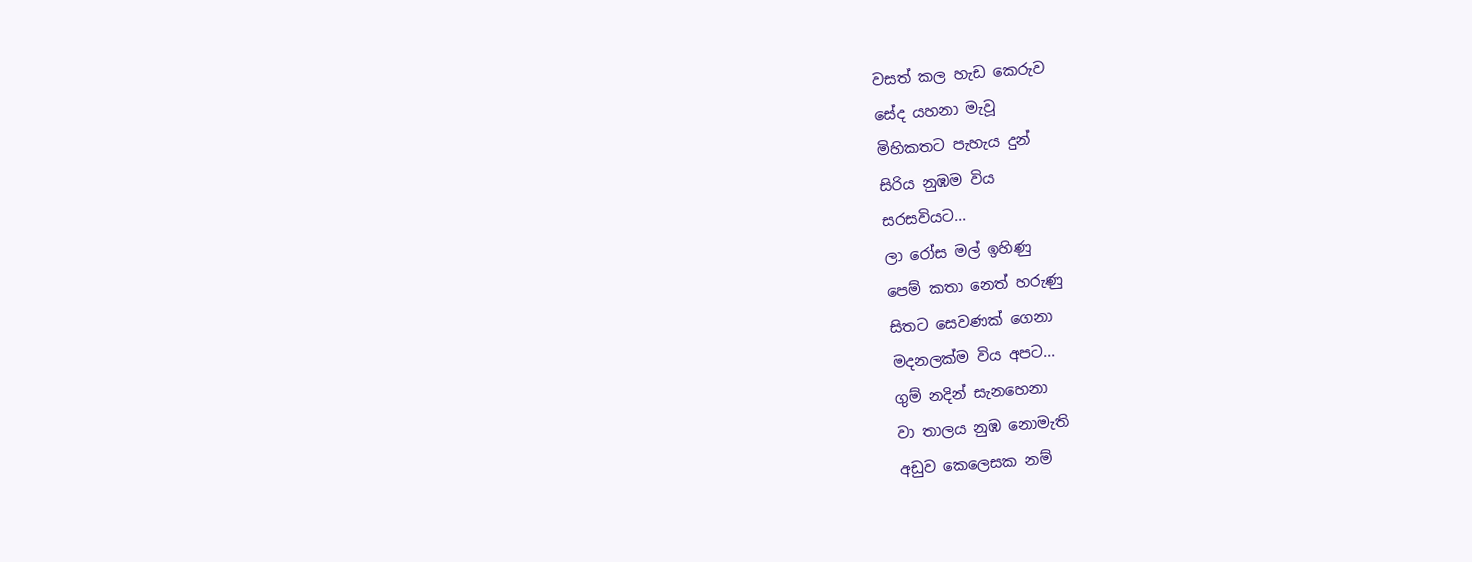වසත් කල හැඩ කෙරුව
සේද යහනා මැවූ
මිහිකතට පැහැය දුන්
සිරිය නුඹම විය
සරසවියට...
ලා රෝස මල් ඉහිණු
පෙම් කතා නෙත් හරුණු
සිතට සෙවණක් ගෙනා
මදනලක්ම විය අපට...
ගුම් නදින් සැනහෙනා
වා තාලය නුඹ නොමැති
අඩුව කෙලෙසක නම්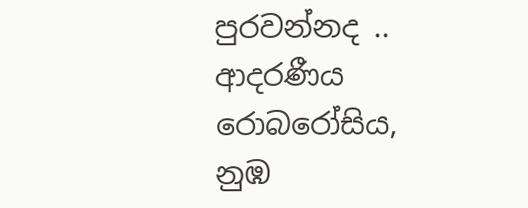පුරවන්නද ..
ආදරණීය රොබරෝසිය,
නුඹ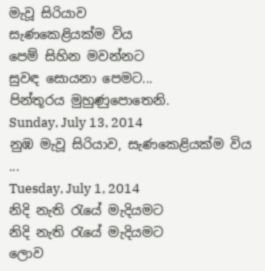මැවූ සිරියාව
සැණකෙළියක්ම විය
පෙම් සිහින මවන්නට
සුවඳ සොයනා පෙමට...
පින්තූරය මුහුණුපොතෙනි.
Sunday, July 13, 2014
නුඹ මැවූ සිරියාව, සැණකෙළියක්ම විය ...
Tuesday, July 1, 2014
නිදි නැති රැයේ මැදියමට
නිදි නැති රැයේ මැදියමට
ලොව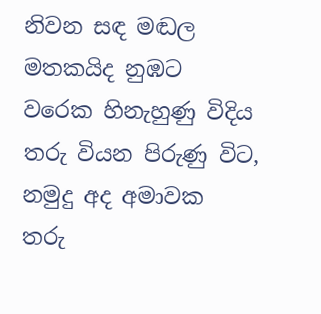නිවන සඳ මඬල
මතකයිද නුඹට
වරෙක හිනැහුණු විදිය
තරු වියන පිරුණු විට,
නමුදු අද අමාවක
තරු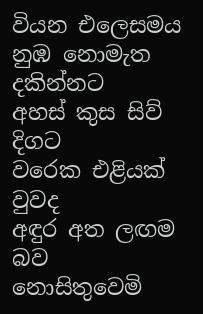වියන එලෙසමය
නුඹ නොමැත දකින්නට
අහස් කුස සිව් දිගට
වරෙක එළියක් වුවද
අඳුර අත ලඟම බව
නොසිතුවෙමි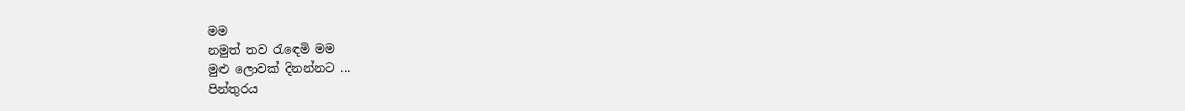මම
නමුත් තව රැඳෙමි මම
මුළු ලොවක් දිනන්නට ...
පින්තුරය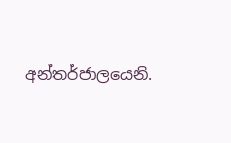අන්තර්ජාලයෙනි.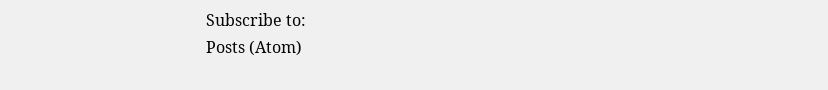Subscribe to:
Posts (Atom)